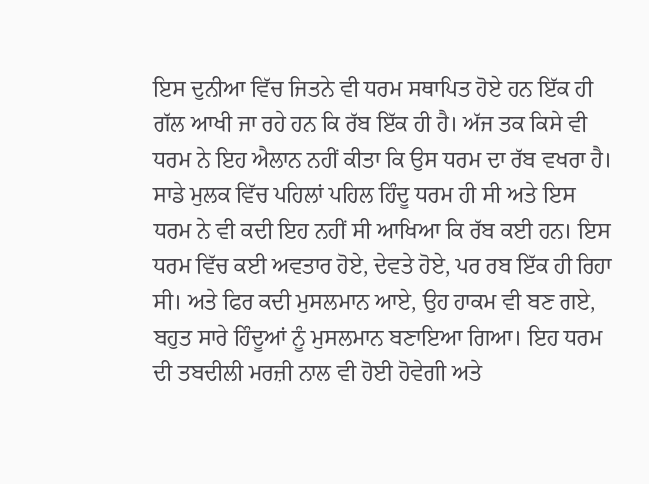ਇਸ ਦੁਨੀਆ ਵਿੱਚ ਜਿਤਨੇ ਵੀ ਧਰਮ ਸਥਾਪਿਤ ਹੋਏ ਹਨ ਇੱਕ ਹੀ ਗੱਲ ਆਖੀ ਜਾ ਰਹੇ ਹਨ ਕਿ ਰੱਬ ਇੱਕ ਹੀ ਹੈ। ਅੱਜ ਤਕ ਕਿਸੇ ਵੀ ਧਰਮ ਨੇ ਇਹ ਐਲਾਨ ਨਹੀਂ ਕੀਤਾ ਕਿ ਉਸ ਧਰਮ ਦਾ ਰੱਬ ਵਖਰਾ ਹੈ। ਸਾਡੇ ਮੁਲਕ ਵਿੱਚ ਪਹਿਲਾਂ ਪਹਿਲ ਹਿੰਦੂ ਧਰਮ ਹੀ ਸੀ ਅਤੇ ਇਸ ਧਰਮ ਨੇ ਵੀ ਕਦੀ ਇਹ ਨਹੀਂ ਸੀ ਆਖਿਆ ਕਿ ਰੱਬ ਕਈ ਹਨ। ਇਸ ਧਰਮ ਵਿੱਚ ਕਈ ਅਵਤਾਰ ਹੋਏ, ਦੇਵਤੇ ਹੋਏ, ਪਰ ਰਬ ਇੱਕ ਹੀ ਰਿਹਾ ਸੀ। ਅਤੇ ਫਿਰ ਕਦੀ ਮੁਸਲਮਾਨ ਆਏ, ਉਹ ਹਾਕਮ ਵੀ ਬਣ ਗਏ, ਬਹੁਤ ਸਾਰੇ ਹਿੰਦੂਆਂ ਨੂੰ ਮੁਸਲਮਾਨ ਬਣਾਇਆ ਗਿਆ। ਇਹ ਧਰਮ ਦੀ ਤਬਦੀਲੀ ਮਰਜ਼ੀ ਨਾਲ ਵੀ ਹੋਈ ਹੋਵੇਗੀ ਅਤੇ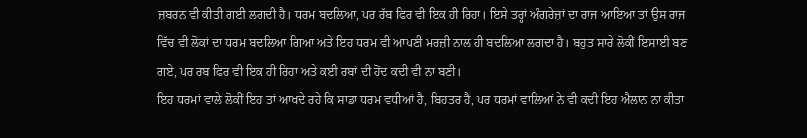ਜ਼ਬਰਨ ਵੀ ਕੀਤੀ ਗਈ ਲਗਦੀ ਹੈ। ਧਰਮ ਬਦਲਿਆ, ਪਰ ਰੱਬ ਫਿਰ ਵੀ ਇਕ ਹੀ ਰਿਹਾ। ਇਸੇ ਤਰ੍ਹਾਂ ਅੰਗਰੇਜ਼ਾਂ ਦਾ ਰਾਜ ਆਇਆ ਤਾਂ ਉਸ ਰਾਜ ਵਿੱਚ ਵੀ ਲੋਕਾਂ ਦਾ ਧਰਮ ਬਦਲਿਆ ਗਿਆ ਅਤੇ ਇਹ ਧਰਮ ਵੀ ਆਪਣੀ ਮਰਜ਼ੀ ਨਾਲ ਹੀ ਬਦਲਿਆ ਲਗਦਾ ਹੈ। ਬਹੁਤ ਸਾਰੇ ਲੋਕੀਂ ਇਸਾਈ ਬਣ ਗਏ, ਪਰ ਰਬ ਫਿਰ ਵੀ ਇਕ ਹੀ ਰਿਹਾ ਅਤੇ ਕਈ ਰਬਾਂ ਦੀ ਹੋਂਦ ਕਦੀ ਵੀ ਨਾ ਬਣੀ।
ਇਹ ਧਰਮਾਂ ਵਾਲੇ ਲੋਕੀਂ ਇਹ ਤਾਂ ਆਖਦੇ ਰਹੇ ਕਿ ਸਾਡਾ ਧਰਮ ਵਧੀਆਂ ਹੈ, ਬਿਹਤਰ ਹੈ, ਪਰ ਧਰਮਾਂ ਵਾਲਿਆਂ ਨੇ ਵੀ ਕਦੀ ਇਹ ਐਲਾਨ ਨਾ ਕੀਤਾ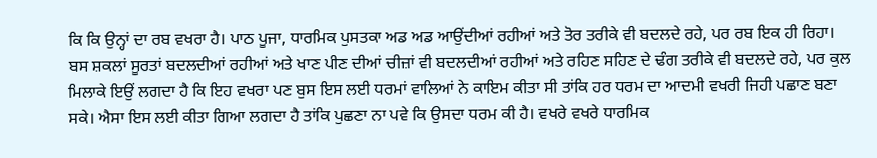ਕਿ ਕਿ ਉਨ੍ਹਾਂ ਦਾ ਰਬ ਵਖਰਾ ਹੈ। ਪਾਠ ਪੂਜਾ, ਧਾਰਮਿਕ ਪੁਸਤਕਾ ਅਡ ਅਡ ਆਉਂਦੀਆਂ ਰਹੀਆਂ ਅਤੇ ਤੋਰ ਤਰੀਕੇ ਵੀ ਬਦਲਦੇ ਰਹੇ, ਪਰ ਰਬ ਇਕ ਹੀ ਰਿਹਾ। ਬਸ ਸ਼ਕਲਾਂ ਸੂਰਤਾਂ ਬਦਲਦੀਆਂ ਰਹੀਆਂ ਅਤੇ ਖਾਣ ਪੀਣ ਦੀਆਂ ਚੀਜ਼ਾਂ ਵੀ ਬਦਲਦੀਆਂ ਰਹੀਆਂ ਅਤੇ ਰਹਿਣ ਸਹਿਣ ਦੇ ਢੰਗ ਤਰੀਕੇ ਵੀ ਬਦਲਦੇ ਰਹੇ, ਪਰ ਕੁਲ ਮਿਲਾਕੇ ਇਉਂ ਲਗਦਾ ਹੈ ਕਿ ਇਹ ਵਖਰਾ ਪਣ ਬੁਸ ਇਸ ਲਈ ਧਰਮਾਂ ਵਾਲਿਆਂ ਨੇ ਕਾਇਮ ਕੀਤਾ ਸੀ ਤਾਂਕਿ ਹਰ ਧਰਮ ਦਾ ਆਦਮੀ ਵਖਰੀ ਜਿਹੀ ਪਛਾਣ ਬਣਾ ਸਕੇ। ਐਸਾ ਇਸ ਲਈ ਕੀਤਾ ਗਿਆ ਲਗਦਾ ਹੈ ਤਾਂਕਿ ਪੁਛਣਾ ਨਾ ਪਵੇ ਕਿ ਉਸਦਾ ਧਰਮ ਕੀ ਹੈ। ਵਖਰੇ ਵਖਰੇ ਧਾਰਮਿਕ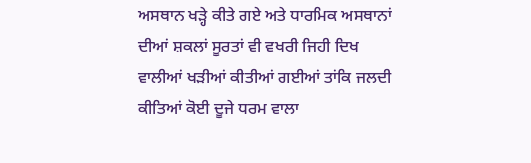ਅਸਥਾਨ ਖੜ੍ਹੇ ਕੀਤੇ ਗਏ ਅਤੇ ਧਾਰਮਿਕ ਅਸਥਾਨਾਂ ਦੀਆਂ ਸ਼ਕਲਾਂ ਸੂਰਤਾਂ ਵੀ ਵਖਰੀ ਜਿਹੀ ਦਿਖ ਵਾਲੀਆਂ ਖੜੀਆਂ ਕੀਤੀਆਂ ਗਈਆਂ ਤਾਂਕਿ ਜਲਦੀ ਕੀਤਿਆਂ ਕੋਈ ਦੂਜੇ ਧਰਮ ਵਾਲਾ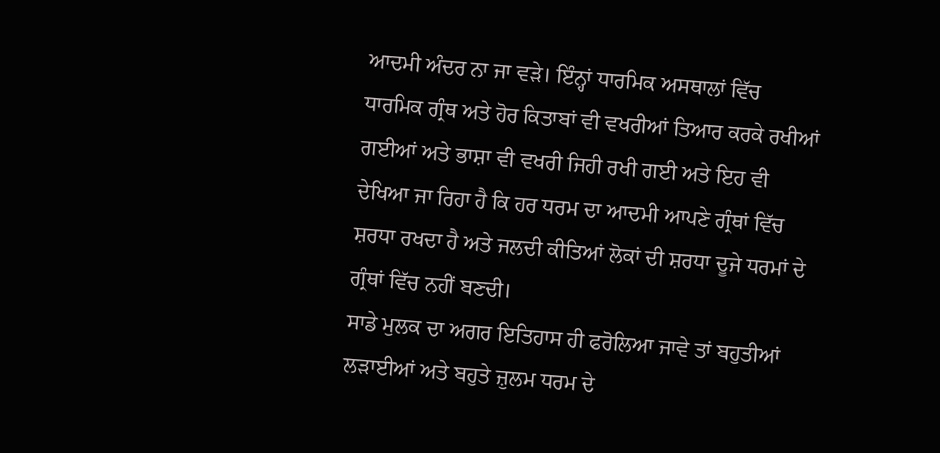ਆਦਮੀ ਅੰਦਰ ਨਾ ਜਾ ਵੜੇ। ਇੰਨ੍ਹਾਂ ਧਾਰਮਿਕ ਅਸਥਾਲਾਂ ਵਿੱਚ ਧਾਰਮਿਕ ਗ੍ਰੰਥ ਅਤੇ ਹੋਰ ਕਿਤਾਬਾਂ ਵੀ ਵਖਰੀਆਂ ਤਿਆਰ ਕਰਕੇ ਰਖੀਆਂ ਗਈਆਂ ਅਤੇ ਭਾਸ਼ਾ ਵੀ ਵਖਰੀ ਜਿਹੀ ਰਖੀ ਗਈ ਅਤੇ ਇਹ ਵੀ ਦੇਖਿਆ ਜਾ ਰਿਹਾ ਹੈ ਕਿ ਹਰ ਧਰਮ ਦਾ ਆਦਮੀ ਆਪਣੇ ਗ੍ਰੰਥਾਂ ਵਿੱਚ ਸ਼ਰਧਾ ਰਖਦਾ ਹੈ ਅਤੇ ਜਲਦੀ ਕੀਤਿਆਂ ਲੋਕਾਂ ਦੀ ਸ਼ਰਧਾ ਦੂਜੇ ਧਰਮਾਂ ਦੇ ਗ੍ਰੰਥਾਂ ਵਿੱਚ ਨਹੀਂ ਬਣਦੀ।
ਸਾਡੇ ਮੁਲਕ ਦਾ ਅਗਰ ਇਤਿਹਾਸ ਹੀ ਫਰੋਲਿਆ ਜਾਵੇ ਤਾਂ ਬਹੁਤੀਆਂ ਲੜਾਈਆਂ ਅਤੇ ਬਹੁਤੇ ਜ਼ੁਲਮ ਧਰਮ ਦੇ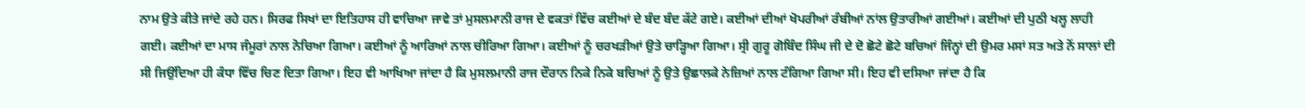ਨਾਮ ਉਤੇ ਕੀਤੇ ਜਾਂਦੇ ਰਹੇ ਹਨ। ਸਿਰਫ ਸਿਖਾਂ ਦਾ ਇਤਿਹਾਸ ਹੀ ਵਾਚਿਆ ਜਾਵੇ ਤਾਂ ਮੁਸਲਮਾਨੀ ਰਾਜ ਦੇ ਵਕਤਾਂ ਵਿੱਚ ਕਈਆਂ ਦੇ ਬੰਦ ਬੰਦ ਕੱਟੇ ਗਏ। ਕਈਆਂ ਦੀਆਂ ਖੋਪਰੀਆਂ ਰੰਬੀਆਂ ਨਾਂਲ ਉਤਾਰੀਆਂ ਗਈਆਂ। ਕਈਆਂ ਦੀ ਪੁਠੀ ਖਲ੍ਹ ਲਾਹੀ ਗਈ। ਕਈਆਂ ਦਾ ਮਾਸ ਜੰਮੂਰਾਂ ਨਾਲ ਨੋਚਿਆ ਗਿਆ। ਕਈਆਂ ਨੂੰ ਆਰਿਆਂ ਨਾਲ ਚੀਰਿਆ ਗਿਆ। ਕਈਆਂ ਨੂੰ ਚਰਖੜੀਆਂ ਉਤੇ ਚਾੜ੍ਹਿਆ ਗਿਆ। ਸ੍ਰੀ ਗੁਰੂ ਗੋਬਿੰਦ ਸਿੰਘ ਜੀ ਦੇ ਦੋ ਛੋਟੇ ਛੋਟੇ ਬਚਿਆਂ ਜਿੰਨ੍ਹਾਂ ਦੀ ਉਮਰ ਮਸਾਂ ਸਤ ਅਤੇ ਨੋਂ ਸਾਲਾਂ ਦੀ ਸੀ ਜਿਉਂਦਿਆ ਹੀ ਕੰਧਾ ਵਿੱਚ ਚਿਣ ਦਿਤਾ ਗਿਆ। ਇਹ ਵੀ ਆਖਿਆ ਜਾਂਦਾ ਹੈ ਕਿ ਮੁਸਲਮਾਨੀ ਰਾਜ ਦੌਰਾਨ ਨਿਕੇ ਨਿਕੇ ਬਚਿਆਂ ਨੂੰ ਉਤੇ ਉਛਾਲਕੇ ਨੇਜ਼ਿਆਂ ਨਾਲ ਟੰਗਿਆ ਗਿਆ ਸੀ। ਇਹ ਵੀ ਦਸਿਆ ਜਾਂਦਾ ਹੈ ਕਿ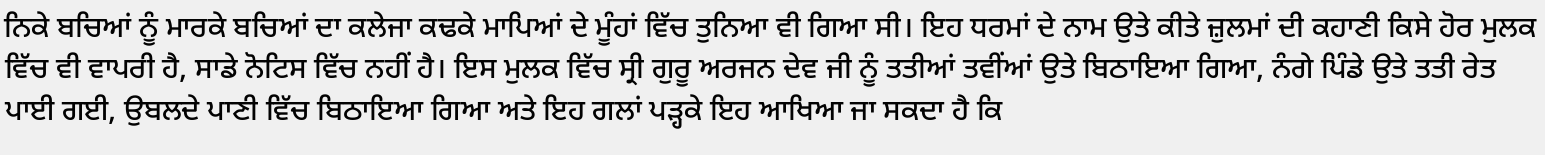ਨਿਕੇ ਬਚਿਆਂ ਨੂੰ ਮਾਰਕੇ ਬਚਿਆਂ ਦਾ ਕਲੇਜਾ ਕਢਕੇ ਮਾਪਿਆਂ ਦੇ ਮੂੰਹਾਂ ਵਿੱਚ ਤੁਨਿਆ ਵੀ ਗਿਆ ਸੀ। ਇਹ ਧਰਮਾਂ ਦੇ ਨਾਮ ਉਤੇ ਕੀਤੇ ਜ਼ੁਲਮਾਂ ਦੀ ਕਹਾਣੀ ਕਿਸੇ ਹੋਰ ਮੁਲਕ ਵਿੱਚ ਵੀ ਵਾਪਰੀ ਹੈ, ਸਾਡੇ ਨੋਟਿਸ ਵਿੱਚ ਨਹੀਂ ਹੈ। ਇਸ ਮੁਲਕ ਵਿੱਚ ਸ੍ਰੀ ਗੁਰੂ ਅਰਜਨ ਦੇਵ ਜੀ ਨੂੰ ਤਤੀਆਂ ਤਵੀਂਆਂ ਉਤੇ ਬਿਠਾਇਆ ਗਿਆ, ਨੰਗੇ ਪਿੰਡੇ ਉਤੇ ਤਤੀ ਰੇਤ ਪਾਈ ਗਈ, ਉਬਲਦੇ ਪਾਣੀ ਵਿੱਚ ਬਿਠਾਇਆ ਗਿਆ ਅਤੇ ਇਹ ਗਲਾਂ ਪੜ੍ਹਕੇ ਇਹ ਆਖਿਆ ਜਾ ਸਕਦਾ ਹੈ ਕਿ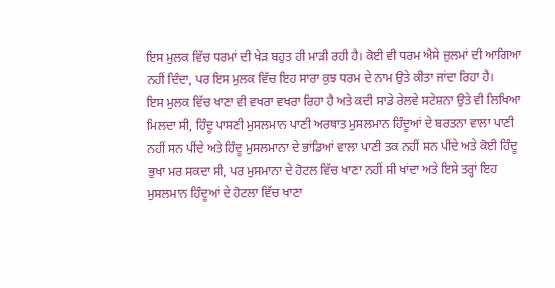ਇਸ ਮੁਲਕ ਵਿੱਚ ਧਰਮਾਂ ਦੀ ਖੇੜ ਬਹੁਤ ਹੀ ਮਾੜੀ ਰਹੀ ਹੈ। ਕੋਈ ਵੀ ਧਰਮ ਐਸੇ ਜ਼ੁਲਮਾਂ ਦੀ ਆਗਿਆ ਨਹੀਂ ਦਿੰਦਾ, ਪਰ ਇਸ ਮੁਲਕ ਵਿੱਚ ਇਹ ਸਾਰਾ ਕੁਝ ਧਰਮ ਦੇ ਨਾਮ ਉਤੇ ਕੀਤਾ ਜਾਂਦਾ ਰਿਹਾ ਹੈ।
ਇਸ ਮੁਲਕ ਵਿੱਚ ਖਾਣਾ ਵੀ ਵਖਰਾ ਵਖਰਾ ਰਿਹਾ ਹੈ ਅਤੇ ਕਦੀ ਸਾਡੇ ਰੇਲਵੇ ਸਟੇਸ਼ਨਾ ਉਤੇ ਵੀ ਲਿਖਿਆ ਮਿਲਦਾ ਸੀ, ਹਿੰਦੂ ਪਾਸਣੀ ਮੁਸਲਮਾਨ ਪਾਣੀ ਅਰਥਾਤ ਮੁਸਲਮਾਨ ਹਿੰਦੂਆਂ ਦੇ ਬਰਤਨਾ ਵਾਲਾ ਪਾਣੀ ਨਹੀਂ ਸਨ ਪੀਂਦੇ ਅਤੇ ਹਿੰਦੂ ਮੁਸਲਮਾਨਾ ਦੇ ਭਾਂਡਿਆਂ ਵਾਲਾ ਪਾਣੀ ਤਕ ਨਹੀਂ ਸਨ ਪੀਂਦੇ ਅਤੇ ਕੋਈ ਹਿੰਦੂ ਭੁਖਾ ਮਰ ਸਕਦਾ ਸੀ, ਪਰ ਮੁਸਮਾਨਾ ਦੇ ਹੋਟਲ ਵਿੱਚ ਖਾਣਾ ਨਹੀਂ ਸੀ ਖਾਂਦਾ ਅਤੇ ਇਸੇ ਤਰ੍ਹਾਂ ਇਹ ਮੁਸਲਮਾਨ ਹਿੰਦੂਆਂ ਦੇ ਹੋਟਲਾ ਵਿੱਚ ਖਾਣਾ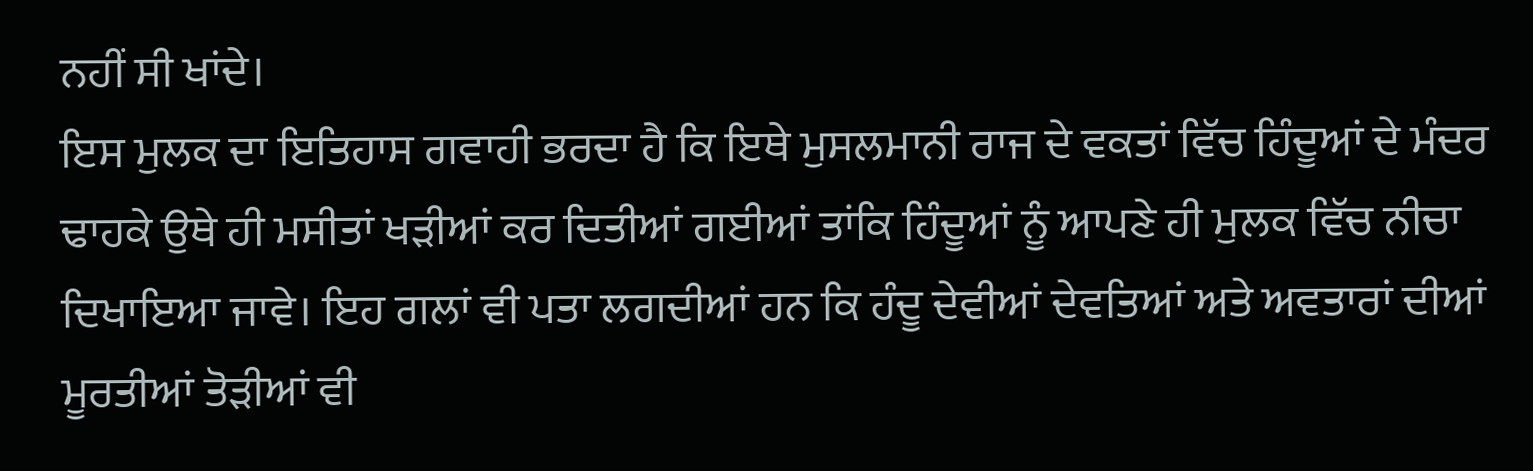ਨਹੀਂ ਸੀ ਖਾਂਦੇ।
ਇਸ ਮੁਲਕ ਦਾ ਇਤਿਹਾਸ ਗਵਾਹੀ ਭਰਦਾ ਹੈ ਕਿ ਇਥੇ ਮੁਸਲਮਾਨੀ ਰਾਜ ਦੇ ਵਕਤਾਂ ਵਿੱਚ ਹਿੰਦੂਆਂ ਦੇ ਮੰਦਰ ਢਾਹਕੇ ਉਥੇ ਹੀ ਮਸੀਤਾਂ ਖੜੀਆਂ ਕਰ ਦਿਤੀਆਂ ਗਈਆਂ ਤਾਂਕਿ ਹਿੰਦੂਆਂ ਨੂੰ ਆਪਣੇ ਹੀ ਮੁਲਕ ਵਿੱਚ ਨੀਚਾ ਦਿਖਾਇਆ ਜਾਵੇ। ਇਹ ਗਲਾਂ ਵੀ ਪਤਾ ਲਗਦੀਆਂ ਹਨ ਕਿ ਹੰਦੂ ਦੇਵੀਆਂ ਦੇਵਤਿਆਂ ਅਤੇ ਅਵਤਾਰਾਂ ਦੀਆਂ ਮੂਰਤੀਆਂ ਤੋੜੀਆਂ ਵੀ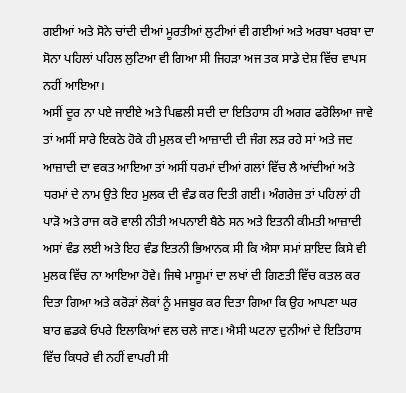ਗਈਆਂ ਅਤੇ ਸੋਨੇ ਚਾਂਦੀ ਦੀਆਂ ਮੂਰਤੀਆਂ ਲੁਟੀਆਂ ਵੀ ਗਈਆਂ ਅਤੇ ਅਰਬਾ ਖਰਬਾ ਦਾ ਸੋਨਾ ਪਹਿਲਾਂ ਪਹਿਲ ਲੁਟਿਆ ਵੀ ਗਿਆ ਸੀ ਜਿਹੜਾ ਅਜ ਤਕ ਸਾਡੇ ਦੇਸ਼ ਵਿੱਚ ਵਾਪਸ ਨਹੀਂ ਆਇਆ।
ਅਸੀਂ ਦੂਰ ਨਾ ਪਏ ਜਾਈਏ ਅਤੇ ਪਿਛਲੀ ਸਦੀ ਦਾ ਇਤਿਹਾਸ ਹੀ ਅਗਰ ਫਰੋਲਿਆ ਜਾਵੇ ਤਾਂ ਅਸੀਂ ਸਾਰੇ ਇਕਠੇ ਹੋਕੇ ਹੀ ਮੁਲਕ ਦੀ ਆਜ਼ਾਦੀ ਦੀ ਜੰਗ ਲੜ ਰਹੇ ਸਾਂ ਅਤੇ ਜਦ ਆਜ਼ਾਦੀ ਦਾ ਵਕਤ ਆਇਆ ਤਾਂ ਅਸੀਂ ਧਰਮਾਂ ਦੀਆਂ ਗਲਾਂ ਵਿੱਚ ਲੈ ਆਂਦੀਆਂ ਅਤੇ ਧਰਮਾਂ ਦੇ ਨਾਮ ਉਤੇ ਇਹ ਮੁਲਕ ਦੀ ਵੰਡ ਕਰ ਦਿਤੀ ਗਈ। ਅੰਗਰੇਜ਼ ਤਾਂ ਪਹਿਲਾਂ ਹੀ ਪਾੜੋ ਅਤੇ ਰਾਜ ਕਰੋ ਵਾਲੀ ਨੀਤੀ ਅਪਨਾਈ ਬੈਠੇ ਸਨ ਅਤੇ ਇਤਨੀ ਕੀਮਤੀ ਆਜ਼ਾਦੀ ਅਸਾਂ ਵੰਡ ਲਈ ਅਤੇ ਇਹ ਵੰਡ ਇਤਨੀ ਭਿਆਨਕ ਸੀ ਕਿ ਐਸਾ ਸਮਾਂ ਸ਼ਾਇਦ ਕਿਸੇ ਵੀ ਮੁਲਕ ਵਿੱਚ ਨਾ ਆਇਆ ਹੋਵੇ। ਜਿਥੇ ਮਾਸੂਮਾਂ ਦਾ ਲਖਾਂ ਦੀ ਗਿਣਤੀ ਵਿੱਚ ਕਤਲ ਕਰ ਦਿਤਾ ਗਿਆ ਅਤੇ ਕਰੋੜਾਂ ਲੋਕਾਂ ਨੂੰ ਮਜਬੂਰ ਕਰ ਦਿਤਾ ਗਿਆ ਕਿ ਉਹ ਆਪਣਾ ਘਰ ਬਾਰ ਛਡਕੇ ਓਪਰੇ ਇਲਾਕਿਆਂ ਵਲ ਚਲੇ ਜਾਣ। ਐਸੀ ਘਟਨਾ ਦੁਨੀਆਂ ਦੇ ਇਤਿਹਾਸ ਵਿੱਚ ਕਿਧਰੇ ਵੀ ਨਹੀਂ ਵਾਪਰੀ ਸੀ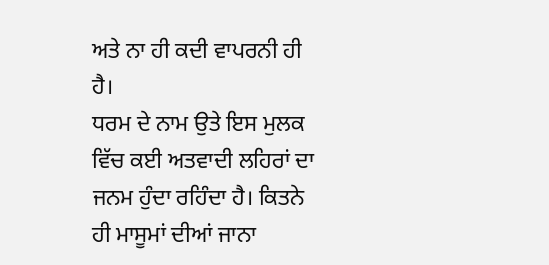ਅਤੇ ਨਾ ਹੀ ਕਦੀ ਵਾਪਰਨੀ ਹੀ ਹੈ।
ਧਰਮ ਦੇ ਨਾਮ ਉਤੇ ਇਸ ਮੁਲਕ ਵਿੱਚ ਕਈ ਅਤਵਾਦੀ ਲਹਿਰਾਂ ਦਾ ਜਨਮ ਹੁੰਦਾ ਰਹਿੰਦਾ ਹੈ। ਕਿਤਨੇ ਹੀ ਮਾਸੂਮਾਂ ਦੀਆਂ ਜਾਨਾ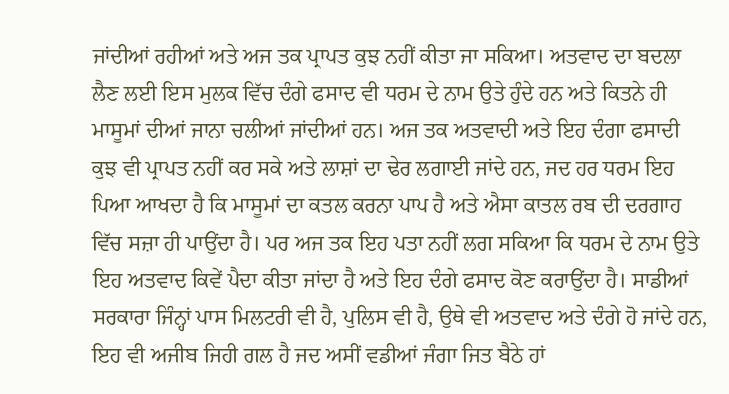ਜਾਂਦੀਆਂ ਰਹੀਆਂ ਅਤੇ ਅਜ ਤਕ ਪ੍ਰਾਪਤ ਕੁਝ ਨਹੀਂ ਕੀਤਾ ਜਾ ਸਕਿਆ। ਅਤਵਾਦ ਦਾ ਬਦਲਾ ਲੈਣ ਲਈ ਇਸ ਮੁਲਕ ਵਿੱਚ ਦੰਗੇ ਫਸਾਦ ਵੀ ਧਰਮ ਦੇ ਨਾਮ ਉਤੇ ਹੁੰਦੇ ਹਨ ਅਤੇ ਕਿਤਨੇ ਹੀ ਮਾਸੂਮਾਂ ਦੀਆਂ ਜਾਨਾ ਚਲੀਆਂ ਜਾਂਦੀਆਂ ਹਨ। ਅਜ ਤਕ ਅਤਵਾਦੀ ਅਤੇ ਇਹ ਦੰਗਾ ਫਸਾਦੀ ਕੁਝ ਵੀ ਪ੍ਰਾਪਤ ਨਹੀਂ ਕਰ ਸਕੇ ਅਤੇ ਲਾਸ਼ਾਂ ਦਾ ਢੇਰ ਲਗਾਈ ਜਾਂਦੇ ਹਨ, ਜਦ ਹਰ ਧਰਮ ਇਹ ਪਿਆ ਆਖਦਾ ਹੈ ਕਿ ਮਾਸੂਮਾਂ ਦਾ ਕਤਲ ਕਰਨਾ ਪਾਪ ਹੈ ਅਤੇ ਐਸਾ ਕਾਤਲ ਰਬ ਦੀ ਦਰਗਾਹ ਵਿੱਚ ਸਜ਼ਾ ਹੀ ਪਾਉਂਦਾ ਹੈ। ਪਰ ਅਜ ਤਕ ਇਹ ਪਤਾ ਨਹੀਂ ਲਗ ਸਕਿਆ ਕਿ ਧਰਮ ਦੇ ਨਾਮ ਉਤੇ ਇਹ ਅਤਵਾਦ ਕਿਵੇਂ ਪੈਦਾ ਕੀਤਾ ਜਾਂਦਾ ਹੈ ਅਤੇ ਇਹ ਦੰਗੇ ਫਸਾਦ ਕੋਣ ਕਰਾਉਂਦਾ ਹੈ। ਸਾਡੀਆਂ ਸਰਕਾਰਾ ਜਿੰਨ੍ਹਾਂ ਪਾਸ ਮਿਲਟਰੀ ਵੀ ਹੈ, ਪੁਲਿਸ ਵੀ ਹੈ, ਉਥੇ ਵੀ ਅਤਵਾਦ ਅਤੇ ਦੰਗੇ ਹੋ ਜਾਂਦੇ ਹਨ, ਇਹ ਵੀ ਅਜੀਬ ਜਿਹੀ ਗਲ ਹੈ ਜਦ ਅਸੀਂ ਵਡੀਆਂ ਜੰਗਾ ਜਿਤ ਬੈਠੇ ਹਾਂ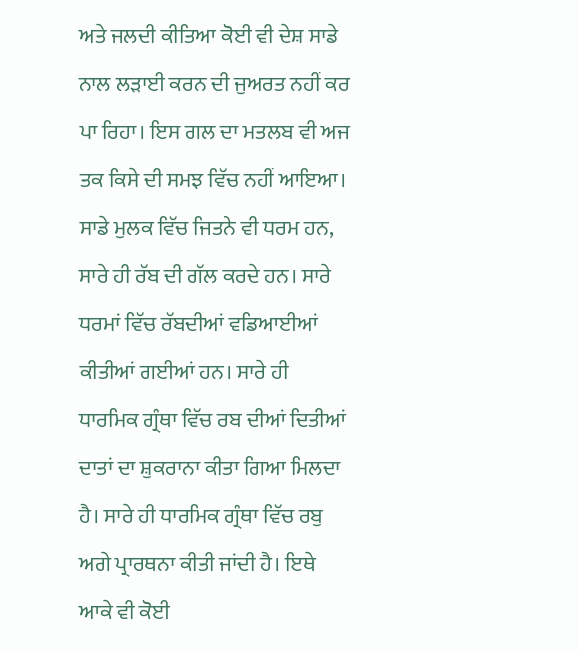ਅਤੇ ਜਲਦੀ ਕੀਤਿਆ ਕੋਈ ਵੀ ਦੇਸ਼ ਸਾਡੇ ਨਾਲ ਲੜਾਈ ਕਰਨ ਦੀ ਜੁਅਰਤ ਨਹੀਂ ਕਰ ਪਾ ਰਿਹਾ। ਇਸ ਗਲ ਦਾ ਮਤਲਬ ਵੀ ਅਜ ਤਕ ਕਿਸੇ ਦੀ ਸਮਝ ਵਿੱਚ ਨਹੀਂ ਆਇਆ।
ਸਾਡੇ ਮੁਲਕ ਵਿੱਚ ਜਿਤਨੇ ਵੀ ਧਰਮ ਹਨ, ਸਾਰੇ ਹੀ ਰੱਬ ਦੀ ਗੱਲ ਕਰਦੇ ਹਨ। ਸਾਰੇ ਧਰਮਾਂ ਵਿੱਚ ਰੱਬਦੀਆਂ ਵਡਿਆਈਆਂ ਕੀਤੀਆਂ ਗਈਆਂ ਹਨ। ਸਾਰੇ ਹੀ ਧਾਰਮਿਕ ਗ੍ਰੰਥਾ ਵਿੱਚ ਰਬ ਦੀਆਂ ਦਿਤੀਆਂ ਦਾਤਾਂ ਦਾ ਸ਼ੁਕਰਾਨਾ ਕੀਤਾ ਗਿਆ ਮਿਲਦਾ ਹੈ। ਸਾਰੇ ਹੀ ਧਾਰਮਿਕ ਗ੍ਰੰਥਾ ਵਿੱਚ ਰਬੁ ਅਗੇ ਪ੍ਰਾਰਥਨਾ ਕੀਤੀ ਜਾਂਦੀ ਹੈ। ਇਥੇ ਆਕੇ ਵੀ ਕੋਈ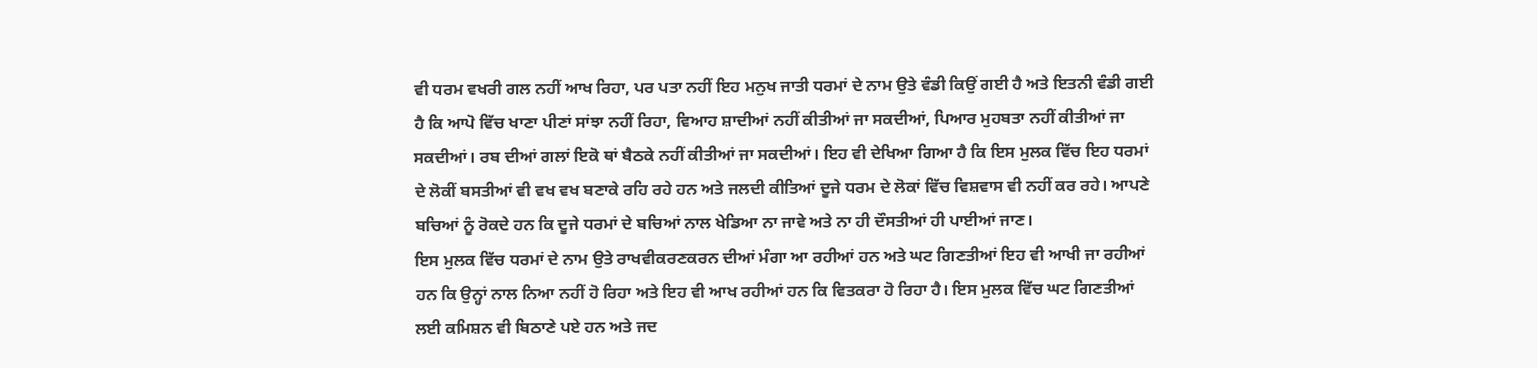ਵੀ ਧਰਮ ਵਖਰੀ ਗਲ ਨਹੀਂ ਆਖ ਰਿਹਾ, ਪਰ ਪਤਾ ਨਹੀਂ ਇਹ ਮਨੁਖ ਜਾਤੀ ਧਰਮਾਂ ਦੇ ਨਾਮ ਉਤੇ ਵੰਡੀ ਕਿਉਂ ਗਈ ਹੈ ਅਤੇ ਇਤਨੀ ਵੰਡੀ ਗਈ ਹੈ ਕਿ ਆਪੋ ਵਿੱਚ ਖਾਣਾ ਪੀਣਾਂ ਸਾਂਝਾ ਨਹੀਂ ਰਿਹਾ, ਵਿਆਹ ਸ਼ਾਦੀਆਂ ਨਹੀਂ ਕੀਤੀਆਂ ਜਾ ਸਕਦੀਆਂ, ਪਿਆਰ ਮੁਹਬਤਾ ਨਹੀਂ ਕੀਤੀਆਂ ਜਾ ਸਕਦੀਆਂ। ਰਬ ਦੀਆਂ ਗਲਾਂ ਇਕੋ ਥਾਂ ਬੈਠਕੇ ਨਹੀਂ ਕੀਤੀਆਂ ਜਾ ਸਕਦੀਆਂ। ਇਹ ਵੀ ਦੇਖਿਆ ਗਿਆ ਹੈ ਕਿ ਇਸ ਮੁਲਕ ਵਿੱਚ ਇਹ ਧਰਮਾਂ ਦੇ ਲੋਕੀਂ ਬਸਤੀਆਂ ਵੀ ਵਖ ਵਖ ਬਣਾਕੇ ਰਹਿ ਰਹੇ ਹਨ ਅਤੇ ਜਲਦੀ ਕੀਤਿਆਂ ਦੂਜੇ ਧਰਮ ਦੇ ਲੋਕਾਂ ਵਿੱਚ ਵਿਸ਼ਵਾਸ ਵੀ ਨਹੀਂ ਕਰ ਰਹੇ। ਆਪਣੇ ਬਚਿਆਂ ਨੂੰ ਰੋਕਦੇ ਹਨ ਕਿ ਦੂਜੇ ਧਰਮਾਂ ਦੇ ਬਚਿਆਂ ਨਾਲ ਖੇਡਿਆ ਨਾ ਜਾਵੇ ਅਤੇ ਨਾ ਹੀ ਦੌਸਤੀਆਂ ਹੀ ਪਾਈਆਂ ਜਾਣ।
ਇਸ ਮੁਲਕ ਵਿੱਚ ਧਰਮਾਂ ਦੇ ਨਾਮ ਉਤੇ ਰਾਖਵੀਕਰਣਕਰਨ ਦੀਆਂ ਮੰਗਾ ਆ ਰਹੀਆਂ ਹਨ ਅਤੇ ਘਟ ਗਿਣਤੀਆਂ ਇਹ ਵੀ ਆਖੀ ਜਾ ਰਹੀਆਂ ਹਨ ਕਿ ਉਨ੍ਹਾਂ ਨਾਲ ਨਿਆ ਨਹੀਂ ਹੋ ਰਿਹਾ ਅਤੇ ਇਹ ਵੀ ਆਖ ਰਹੀਆਂ ਹਨ ਕਿ ਵਿਤਕਰਾ ਹੋ ਰਿਹਾ ਹੈ। ਇਸ ਮੁਲਕ ਵਿੱਚ ਘਟ ਗਿਣਤੀਆਂ ਲਈ ਕਮਿਸ਼ਨ ਵੀ ਬਿਠਾਣੇ ਪਏ ਹਨ ਅਤੇ ਜਦ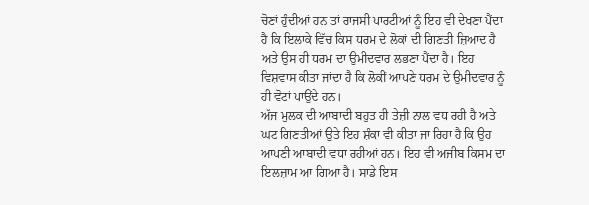ਚੋਣਾਂ ਹੁੰਦੀਆਂ ਹਨ ਤਾਂ ਰਾਜਸੀ ਪਾਰਟੀਆਂ ਨੂੰ ਇਹ ਵੀ ਦੇਖਣਾ ਪੈਂਦਾ ਹੈ ਕਿ ਇਲਾਕੇ ਵਿੱਚ ਕਿਸ ਧਰਮ ਦੇ ਲੋਕਾਂ ਦੀ ਗਿਣਤੀ ਜ਼ਿਆਦ ਹੈ ਅਤੇ ਉਸ ਹੀ ਧਰਮ ਦਾ ਉਮੀਦਵਾਰ ਲਭਣਾ ਪੈਂਦਾ ਹੈ। ਇਹ ਵਿਸ਼ਵਾਸ ਕੀਤਾ ਜਾਂਦਾ ਹੈ ਕਿ ਲੋਕੀਂ ਆਪਣੇ ਧਰਮ ਦੇ ਉਮੀਦਵਾਰ ਨੂੰ ਹੀ ਵੋਟਾਂ ਪਾਉਂਦੇ ਹਨ।
ਅੱਜ ਮੁਲਕ ਦੀ ਆਬਾਦੀ ਬਹੁਤ ਹੀ ਤੇਜ਼ੀ ਨਾਲ ਵਧ ਰਹੀ ਹੈ ਅਤੇ ਘਟ ਗਿਣਤੀਆਂ ਉਤੇ ਇਹ ਸ਼ੰਕਾ ਵੀ ਕੀਤਾ ਜਾ ਰਿਹਾ ਹੈ ਕਿ ਉਹ ਆਪਣੀ ਆਬਾਦੀ ਵਧਾ ਰਹੀਆਂ ਹਨ। ਇਹ ਵੀ ਅਜੀਬ ਕਿਸਮ ਦਾ ਇਲਜ਼ਾਮ ਆ ਗਿਆ ਹੈ। ਸਾਡੇ ਇਸ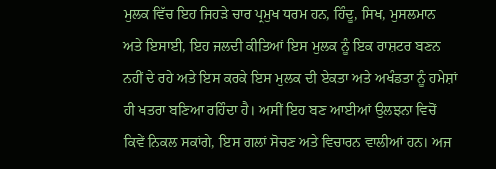ਮੁਲਕ ਵਿੱਚ ਇਹ ਜਿਹੜੇ ਚਾਰ ਪ੍ਰਮੁਖ ਧਰਮ ਹਨ, ਹਿੰਦੂ, ਸਿਖ, ਮੁਸਲਮਾਨ ਅਤੇ ਇਸਾਈ, ਇਹ ਜਲਦੀ ਕੀਤਿਆਂ ਇਸ ਮੁਲਕ ਨੂੰ ਇਕ ਰਾਸ਼ਟਰ ਬਣਨ ਨਹੀਂ ਦੇ ਰਹੇ ਅਤੇ ਇਸ ਕਰਕੇ ਇਸ ਮੁਲਕ ਦੀ ਏਕਤਾ ਅਤੇ ਅਖੰਡਤਾ ਨੂੰ ਹਮੇਸ਼ਾਂ ਹੀ ਖਤਰਾ ਬਣਿਆ ਰਹਿੰਦਾ ਹੈ। ਅਸੀਂ ਇਹ ਬਣ ਆਈਆਂ ਉਲਝਨਾ ਵਿਚੋਂ ਕਿਵੇਂ ਨਿਕਲ ਸਕਾਂਗੇ, ਇਸ ਗਲਾਂ ਸੋਚਣ ਅਤੇ ਵਿਚਾਰਨ ਵਾਲੀਆਂ ਹਨ। ਅਜ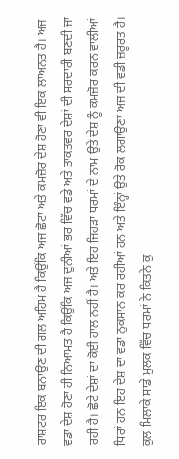ਰਾਸ਼ਟਰ ਇਕ ਬਨਾਉਣ ਦੀ ਗਲ ਅਹਿਮ ਹੈ ਕਿਉਂਕਿ ਅਜ ਛੋਟਾ ਅਤੇ ਕਮਜ਼ੋਰ ਦੇਸ਼ ਹੋਣਾ ਵੀ ਇਕ ਲਾਅਨਤ ਹੈ। ਅਜ ਵਡਾ ਦੇਸ਼ ਹੋਣਾ ਹੀ ਨਿਆਮਤ ਹੈ ਕਿਉਂਕਿ ਅਜ ਦੁਨੀਆਂ ਭਰ ਵਿੱਚ ਵਡੇ ਅਤੇ ਤਾਕਤਵਰ ਦੇਸ਼ਾਂ ਦੀ ਸਰਦਾਰੀ ਬਣਦੀ ਜਾ ਰਹੀ ਹੈ। ਛੋਟੇ ਦੇਸ਼ਾਂ ਦਾ ਕੋਈ ਹਾਲ ਨਹੀਂ ਹੈ। ਅਤੇ ਇਹ ਜਿਹੜਾ ਧਰਮਾਂ ਦੇ ਨਾਮ ਉਤੇ ਦੇਸ਼ ਨੂੰ ਕਮਜ਼ੋਰ ਕਰਨ ਵਾਲੀਆਂ ਧਿਰਾਂ ਹਨ ਇਹ ਦੇਸ਼ ਦਾ ਵਡਾ ਨੁਕਸਾਨ ਕਰ ਰਹੀਆਂ ਹਨ ਅਤੇ ਇੰਨ੍ਹਾਂ ਉਤੇ ਰੋਕ ਲਗਾਉਣਾ ਅਜ ਦੀ ਵਡੀ ਜ਼ਰੂਰਤ ਹੈ।
ਕੁਲ ਮਿਲਾਕੇ ਸਾਡੇ ਮੁਲਕ ਵਿੱਚ ਧਰਮਾਂ ਨੇ ਕਿਤਨੇ ਕੁ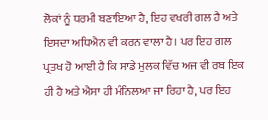ਲੋਕਾਂ ਨੂੰ ਧਰਮੀ ਬਣਾਇਆ ਹੈ, ਇਹ ਵਖਰੀ ਗਲ ਹੈ ਅਤੇ ਇਸਦਾ ਅਧਿਐਨ ਵੀ ਕਰਨ ਵਾਲਾ ਹੈ। ਪਰ ਇਹ ਗਲ ਪ੍ਰਤਖ ਹੋ ਆਈ ਹੈ ਕਿ ਸਾਡੇ ਮੁਲਕ ਵਿੱਚ ਅਜ ਵੀ ਰਬ ਇਕ ਹੀ ਹੈ ਅਤੇ ਐਸਾ ਹੀ ਮੰਨਿਲਆ ਜਾ ਰਿਹਾ ਹੈ, ਪਰ ਇਹ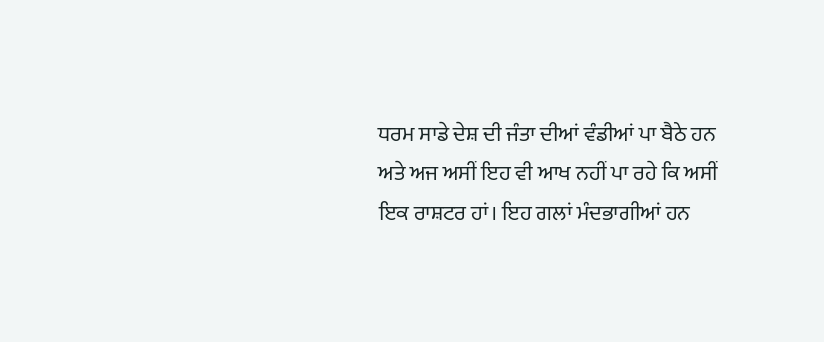ਧਰਮ ਸਾਡੇ ਦੇਸ਼ ਦੀ ਜੰਤਾ ਦੀਆਂ ਵੰਡੀਆਂ ਪਾ ਬੈਠੇ ਹਨ ਅਤੇ ਅਜ ਅਸੀਂ ਇਹ ਵੀ ਆਖ ਨਹੀਂ ਪਾ ਰਹੇ ਕਿ ਅਸੀਂ ਇਕ ਰਾਸ਼ਟਰ ਹਾਂ। ਇਹ ਗਲਾਂ ਮੰਦਭਾਗੀਆਂ ਹਨ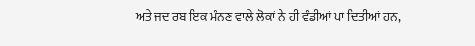ਅਤੇ ਜਦ ਰਬ ਇਕ ਮੰਨਣ ਵਾਲੇ ਲੋਕਾਂ ਨੇ ਹੀ ਵੰਡੀਆਂ ਪਾ ਦਿਤੀਆਂ ਹਨ,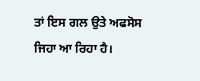ਤਾਂ ਇਸ ਗਲ ਉਤੇ ਅਫਸੋਸ ਜਿਹਾ ਆ ਰਿਹਾ ਹੈ।